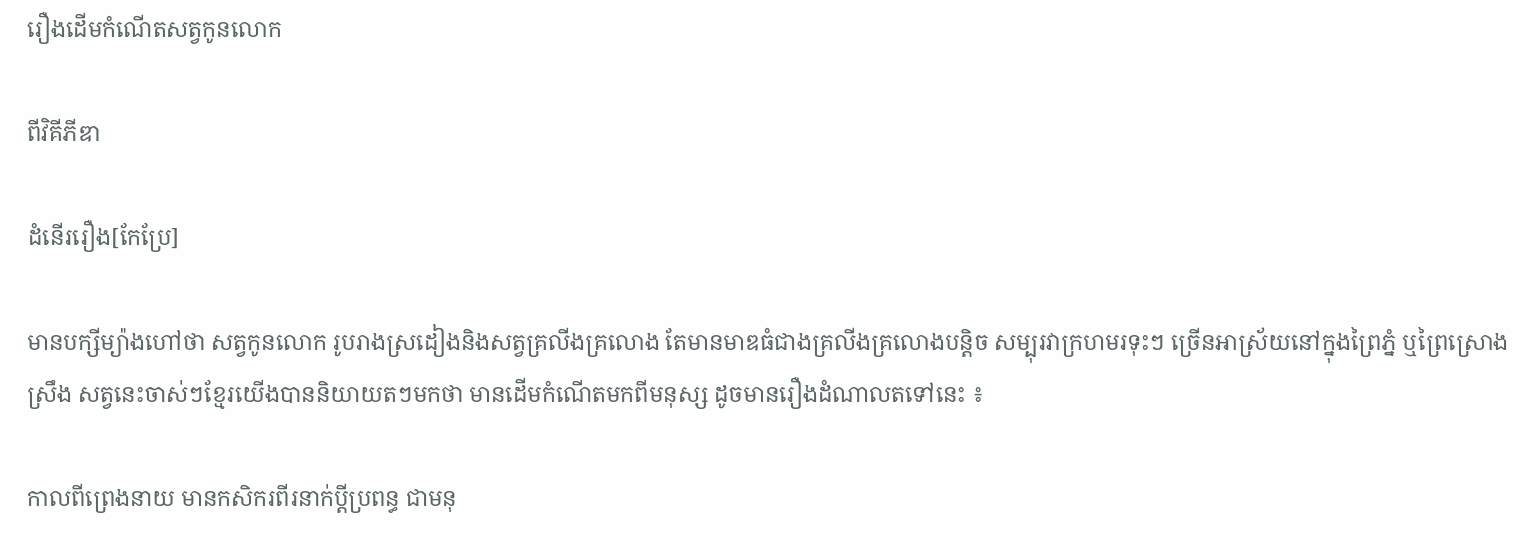រឿងដើមកំណើតសត្វកូនលោក

ពីវិគីភីឌា

ដំនើររឿង[កែប្រែ]

មានបក្សីម្យ៉ាងហៅថា សត្វកូនលោក រូបរាងស្រដៀងនិងសត្វគ្រលីងគ្រលោង តែមានមាឌធំជាងគ្រលីងគ្រលោងបន្តិច សម្បុរវាក្រហមរទុះៗ ច្រើនអាស្រ័យនៅក្នុងព្រៃភ្នំ ឬព្រៃស្រោងស្រឹង សត្វនេះចាស់ៗខែ្មរយើងបាននិយាយតៗមកថា មានដើមកំណើតមកពីមនុស្ស ដូចមានរឿងដំណាលតទៅនេះ ៖

កាលពីព្រេងនាយ មានកសិករពីរនាក់ប្តីប្រពន្ធ ជាមនុ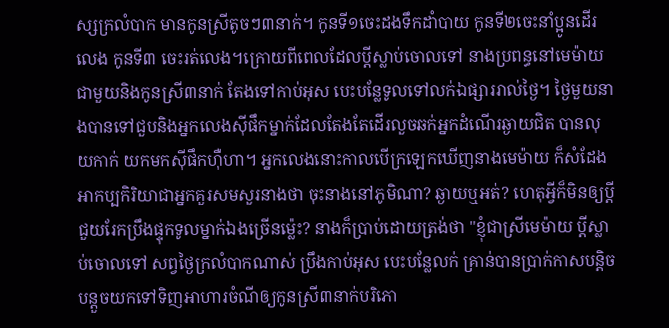ស្សក្រលំបាក មានកូនស្រីតូចៗ៣នាក់។ កូនទី១ចេះដងទឹកដាំបាយ កូនទី២ចេះនាំប្អូនដើរលេង កូនទី៣ ចេះរត់លេង។ក្រោយពីពេលដែលប្តីស្លាប់ចោលទៅ នាងប្រពន្ធនៅមេម៉ាយជាមួយនិងកូនស្រី៣នាក់ តែងទៅកាប់អុស បេះបនែ្លទូលទៅលក់ឯផ្សាររាល់ថៃ្ង។ ថៃ្ងមួយនាងបានទៅជួបនិងអ្នកលេងស៊ីផឹកម្នាក់ដែលតែងតែដើរលួចឆក់អ្នកដំណើរឆ្ងាយជិត បានលុយកាក់ យកមកស៊ីផឹកហ៊ឺហា។ អ្នកលេងនោះកាលបើក្រឡេកឃើញនាងមេម៉ាយ ក៏សំដែងអាកប្បកិរិយាជាអ្នកគួរសមសួរនាងថា ចុះនាងនៅភូមិណា? ឆ្ងាយឬអត់? ហេតុអ្វីក៏មិនឲ្យប្តីជួយរែកប្រឹងផ្ទុកទូលម្នាក់ឯងច្រើនម៉េ្លះ? នាងក៏ប្រាប់ដោយត្រង់ថា "ខ្ញុំជាស្រីមេម៉ាយ ប្តីស្លាប់ចោលទៅ សព្វថៃ្ងក្រលំបាកណាស់ ប្រឹងកាប់អុស បេះបនែ្លលក់ គ្រាន់បានប្រាក់កាសបន្តិចបន្តួចយកទៅទិញអាហារចំណីឲ្យកូនស្រី៣នាក់បរិភោ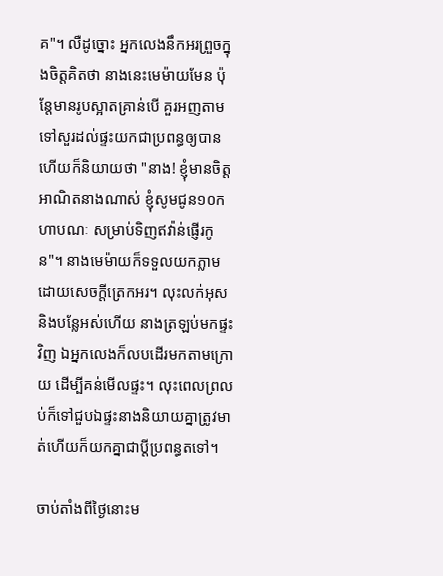គ"។ លឺដូច្នោះ អ្នកលេងនឹកអរព្រួចក្នុងចិត្តគិតថា នាងនេះមេម៉ាយមែន ប៉ុនែ្តមានរូបស្អាតគ្រាន់បើ គួរអញតាមទៅសួរដល់ផ្ទះយកជាប្រពន្ធឲ្យបាន ហើយក៏និយាយថា "នាង! ខ្ញុំមានចិត្តអាណិតនាងណាស់ ខ្ញុំសូមជូន១០កហាបណៈ សម្រាប់ទិញឥវ៉ាន់ផ្ញើរកូន"។ នាងមេម៉ាយក៏ទទួលយកភ្លាម ដោយសេចក្តីត្រេកអរ។ លុះលក់អុស និងបនែ្លអស់ហើយ នាងត្រឡប់មកផ្ទះវិញ ឯអ្នកលេងក៏លបដើរមកតាមក្រោយ ដើម្បីគន់មើលផ្ទះ។ លុះពេលព្រលប់ក៏ទៅជួបឯផ្ទះនាងនិយាយគ្នាត្រូវមាត់ហើយក៏យកគ្នាជាប្តីប្រពន្ធតទៅ។

ចាប់តាំងពីថៃ្ងនោះម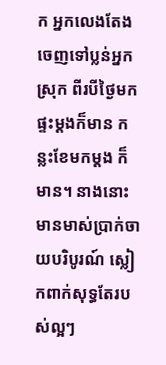ក អ្នកលេងតែងចេញទៅប្លន់អ្នកស្រុក ពីរបីថៃ្ងមកផ្ទះម្តងក៏មាន កន្លះខែមកម្តង ក៏មាន។ នាងនោះមានមាស់ប្រាក់ចាយបរិបូរណ៍ ស្លៀកពាក់សុទ្ធតែរបស់ល្អៗ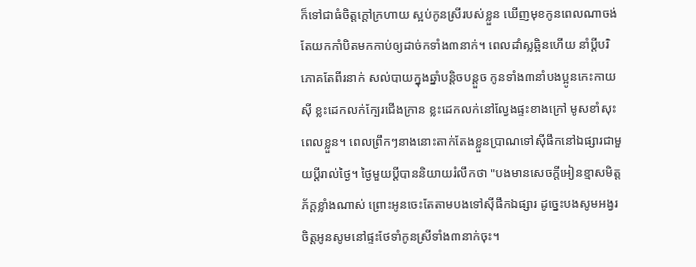ក៏ទៅជាធំចិត្តក្តៅក្រហាយ ស្អប់កូនស្រីរបស់ខ្លួន ឃើញមុខកូនពេលណាចង់តែយកកាំបិតមកកាប់ឲ្យដាច់កទាំង៣នាក់។ ពេលដាំស្លឆ្អិនហើយ នាំប្តីបរិភោគតែពីរនាក់ សល់បាយក្នុងឆ្នាំបន្តិចបន្តួច កូនទាំង៣នាំបងប្អូនកេះកាយស៊ី ខ្លះដេកលក់កែ្បរជើងក្រាន ខ្លះដេកលក់នៅលែ្វងផ្ទះខាងក្រៅ មូសខាំសុះពេលខ្លួន។ ពេលព្រឹកៗនាងនោះតាក់តែងខ្លួនប្រាណទៅស៊ីផឹកនៅឯផ្សារជាមួយប្តីរាល់ថៃ្ង។ ថៃ្ងមួយប្តីបាននិយាយរំលឹកថា "បងមានសេចក្តីអៀនខ្មាសមិត្តភ័ក្តខ្លាំងណាស់ ព្រោះអូនចេះតែតាមបងទៅស៊ីផឹកឯផ្សារ ដូចេ្នះបងសូមអង្វរចិត្តអូនសូមនៅផ្ទះថែទាំកូនស្រីទាំង៣នាក់ចុះ។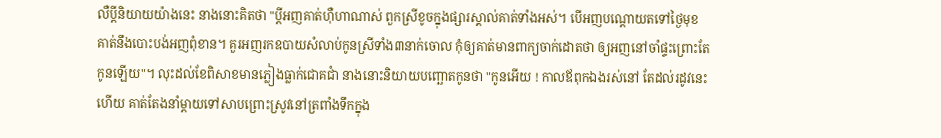លឺប្តីនិយាយយ៉ាងនេះ នាងនោះគិតថា "ប្តីអញគាត់ហ៊ឺហាណាស់ ពួកស្រីខូចក្នុងផ្សារស្គាល់គាត់ទាំងអស់។ បើអញបណ្តោយតទៅថៃ្ងមុខ គាត់នឹងបោះបង់អញពុំខាន។ គួរអញរកឧបាយសំលាប់កូនស្រីទាំង៣នាក់ចោល កុំឲ្យគាត់មានពាក្យចាក់ដោតថា ឲ្យអញនៅចាំផ្ទះព្រោះតែកូនឡើយ"។ លុះដល់ខែពិសាខមានភ្លៀងធ្លាក់ជោគជាំ នាងនោះនិយាយបញ្ឆោតកូនថា "កូនអើយ ! កាលឪពុកឯងរស់នៅ តែដល់រដូវនេះហើយ គាត់តែងនាំម្តាយទៅសាបព្រោះស្រូវនៅត្រពាំងទឹកក្នុង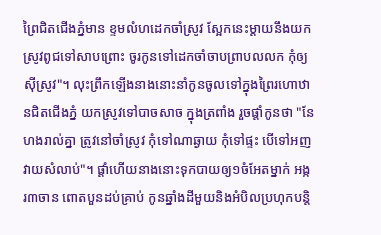ព្រៃជិតជើងភ្នំមាន ខ្ទមលំហដេកចាំស្រូវ សែ្អកនេះម្តាយនឹងយកស្រូវពូជទៅសាបព្រោះ ចូរកូនទៅដេកចាំចាបព្រាបលលក កុំឲ្យស៊ីស្រូវ"។ លុះព្រឹកឡើងនាងនោះនាំកូនចូលទៅក្នុងព្រៃរហោឋានជិតជើងភ្នំ យកស្រូវទៅបាចសាច ក្នុងត្រពាំង រួចផ្តាំកូនថា "នែហងរាល់គ្នា ត្រូវនៅចាំស្រូវ កុំទៅណាឆ្ងាយ កុំទៅផ្ទះ បើទៅអញវាយសំលាប់"។ ផ្តាំហើយនាងនោះទុកបាយឲ្យ១ចំអែតម្នាក់ អង្ករ៣ចាន ពោតបួនដប់គ្រាប់ កូនឆ្នាំងដីមួយនិងអំបិលប្រហុកបន្តិ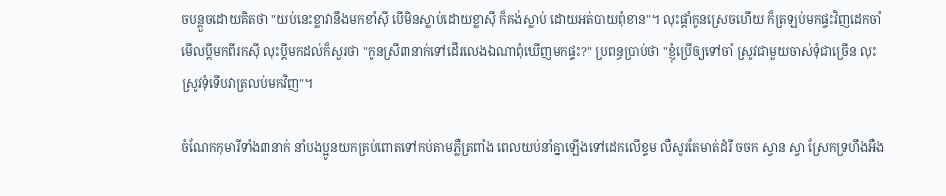ចបន្តួចដោយគិតថា "យប់នេះខ្លាវានឹងមកខាំស៊ី បើមិនស្លាប់ដោយខ្លាស៊ី ក៏គង់ស្លាប់ ដោយអត់បាយពុំខាន"។ លុះផ្តាំកូនស្រេចហើយ ក៏ត្រឡប់មកផ្ទះវិញដេកចាំមើលប្តីមកពីរកស៊ី លុះប្តីមកដល់ក៏សួរថា "កូនស្រី៣នាក់ទៅដើរលេងឯណាពុំឃើញមកផ្ទះ?" ប្រពន្ធប្រាប់ថា "ខ្ញុំប្រើឲ្យទៅចាំ ស្រូវជាមួយចាស់ទុំជាច្រើន លុះស្រូវទុំទើបវាត្រលប់មកវិញ"។

ចំណែកកុមារីទាំង៣នាក់ នាំបងប្អូនយកគ្រប់ពោតទៅកប់តាមភ្លឺត្រពាំង ពេលយប់នាំគ្នាឡើងទៅដេកលើខ្ទម លឺសូរតែមាត់ដំរី ចចក ស្វាន ស្វា ស្រែកទ្រហឹងអឺង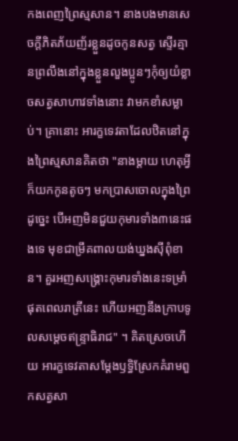កងពេញព្រៃស្មសាន។ នាងបងមានសេចក្តីភិតភ័យញ័រខ្លួនដូចកូនសត្វ ស្ទើរគ្មានព្រលឹងនៅក្នុងខ្លួនលួងប្អូនៗកុំឲ្យយំខ្លាចសត្វសាហាវទាំងនោះ វាមកខាំសម្លាប់។ គ្រានោះ អារក្ខទេវតាដែលឋិតនៅក្នុងព្រៃស្មសានគិតថា "នាងម្តាយ ហេតុអ្វីក៏យកកូនតូចៗ មកប្រាសចោលក្នុងព្រៃដូចេ្នះ បើអញមិនជួយកុមារទាំង៣នេះផងទេ មុខជាម្រឹគពាលយង់ឃ្នងស៊ីពុំខាន។ គួរអញសង្គ្រោះកុមារទាំងនេះទម្រាំផុតពេលរាត្រីនេះ ហើយអញនឹងក្រាបទូលសមេ្តចឥន្រ្ទាធិរាជ" ។ គិតស្រេចហើយ អារក្ខទេវតាសមែ្តងឫទ្ធិស្រែកគំរាមពួកសត្វសា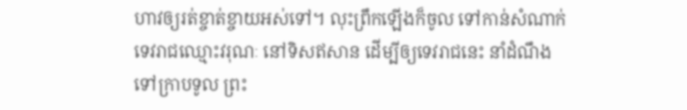ហាវឲ្យរត់ខ្ចាត់ខ្ចាយអស់ទៅ។ លុះព្រឹកឡើងក៏ចូល ទៅកាន់សំណាក់ទេវរាជឈ្មោះវរុណៈ នៅទិសឥសាន ដើម្បីឲ្យទេវរាជនេះ នាំដំណឹងទៅក្រាបទូល ព្រះ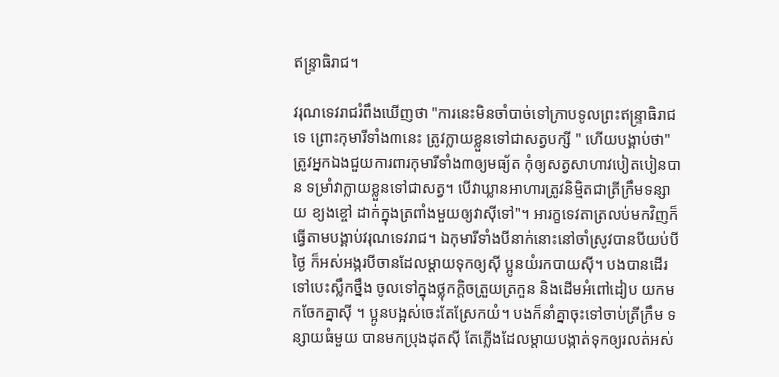ឥន្រ្ទាធិរាជ។

វរុណទេវរាជរំពឹងឃើញថា "ការនេះមិនចាំបាច់ទៅក្រាបទូលព្រះឥន្រ្ទាធិរាជទេ ព្រោះកុមារីទាំង៣នេះ ត្រូវក្លាយខ្លួនទៅជាសត្វបក្សី " ហើយបង្គាប់ថា" ត្រូវអ្នកឯងជួយការពារកុមារីទាំង៣ឲ្យមធ្យ័ត កុំឲ្យសត្វសាហាវបៀតបៀនបាន ទម្រាំវាក្លាយខ្លួនទៅជាសត្វ។ បើវាឃ្លានអាហារត្រូវនិមិ្មតជាត្រីក្រឹមទន្សាយ ខ្យងខ្ចៅ ដាក់ក្នុងត្រពាំងមួយឲ្យវាស៊ីទៅ"។ អារក្ខទេវតាត្រលប់មកវិញក៏ធ្វើតាមបង្គាប់វរុណទេវរាជ។ ឯកុមារីទាំងបីនាក់នោះនៅចាំស្រូវបានបីយប់បីថៃ្ង ក៏អស់អង្ករបីចានដែលម្តាយទុកឲ្យស៊ី ប្អូនយំរកបាយស៊ី។ បងបានដើរទៅបេះស្លឹកថ្នឹង ចូលទៅក្នុងថ្លុកក្តិចត្រួយត្រកួន និងដើមអំពៅដៀប យកមកចែកគ្នាស៊ី ។ ប្អូនបង្អស់ចេះតែស្រែកយំ។ បងក៏នាំគ្នាចុះទៅចាប់ត្រីក្រឹម ទន្សាយធំមួយ បានមកប្រុងដុតស៊ី តែភ្លើងដែលម្តាយបង្កាត់ទុកឲ្យរលត់អស់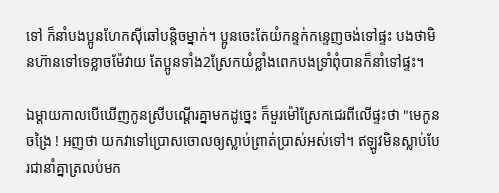ទៅ ក៏នាំបងប្អូនហែកស៊ីឆៅបន្តិចម្នាក់។ ប្អូនចេះតែយំកន្ទក់កនេ្ទញចង់ទៅផ្ទះ បងថាមិនហ៊ានទៅទេខ្លាចម៉ែវាយ តែប្អូនទាំង2ស្រែកយំខ្លាំងពេកបងទ្រាំពុំបានក៏នាំទៅផ្ទះ។

ឯម្តាយកាលបើឃើញកូនស្រីបណ្តើរគ្នាមកដូចេ្នះ ក៏មួរម៉ៅស្រែកជេរពីលើផ្ទះថា "មេកូនចង្រៃ ! អញថា យកវាទៅប្រោសចោលឲ្យស្លាប់ព្រាត់ប្រាស់អស់ទៅ។ ឥឡូវមិនស្លាប់បែរជានាំគ្នាត្រលប់មក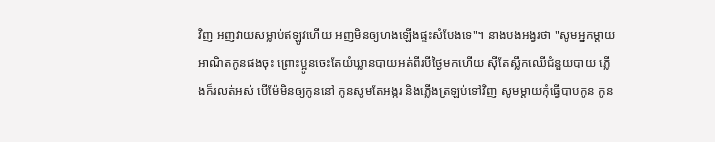វិញ អញវាយសម្លាប់ឥឡូវហើយ អញមិនឲ្យហងឡើងផ្ទះសំបែងទេ"។ នាងបងអង្វរថា "សូមអ្នកម្តាយ អាណិតកូនផងចុះ ព្រោះប្អូនចេះតែយំឃ្លានបាយអត់ពីរបីថៃ្ងមកហើយ ស៊ីតែស្លឹកឈើជំនួយបាយ ភ្លើងក៏រលត់អស់ បើម៉ែមិនឲ្យកូននៅ កូនសូមតែអង្ករ និងភើ្លងត្រឡប់ទៅវិញ សូមម្តាយកុំធ្វើបាបកូន កូន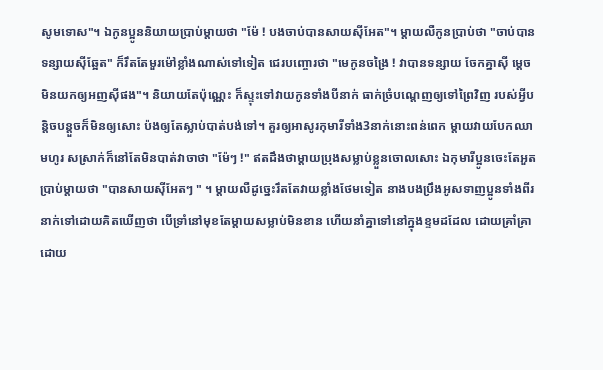សូមទោស"។ ឯកូនប្អូននិយាយប្រាប់ម្តាយថា "ម៉ែ ! បងចាប់បានសាយស៊ីអែត"។ ម្តាយលឺកូនប្រាប់ថា "ចាប់បាន ទន្សាយស៊ីឆែ្អត" ក៏រឹតតែមួរម៉ៅខ្លាំងណាស់ទៅទៀត ជេរបញ្ចោរថា "មេកូនចង្រៃ ! វាបានទន្សាយ ចែកគ្នាស៊ី មេ្តចមិនយកឲ្យអញស៊ីផង"។ និយាយតែប៉ុណេ្ណះ ក៏ស្ទុះទៅវាយកូនទាំងបីនាក់ ធាក់ច្រំបណេ្តញឲ្យទៅព្រៃវិញ របស់អ្វីបន្តិចបន្តួចក៏មិនឲ្យសោះ ប៉ងឲ្យតែស្លាប់បាត់បង់ទៅ។ គួរឲ្យអាសូរកុមារីទាំង3នាក់នោះពន់ពេក ម្តាយវាយបែកឈាមហូរ សស្រាក់ក៏នៅតែមិនបាត់វាចាថា "ម៉ែៗ !" ឥតដឹងថាម្តាយប្រុងសម្លាប់ខ្លួនចោលសោះ ឯកុមារីប្អូនចេះតែអួតប្រាប់ម្តាយថា "បានសាយស៊ីអែតៗ " ។ ម្តាយលឺដូចេ្នះរឹតតែវាយខ្លាំងថែមទៀត នាងបងប្រឹងអូសទាញប្អូនទាំងពីរនាក់ទៅដោយគិតឃើញថា បើទ្រាំនៅមុខតែម្តាយសម្លាប់មិនខាន ហើយនាំគ្នាទៅនៅក្នុងខ្ទមដដែល ដោយគ្រាំគ្រាដោយ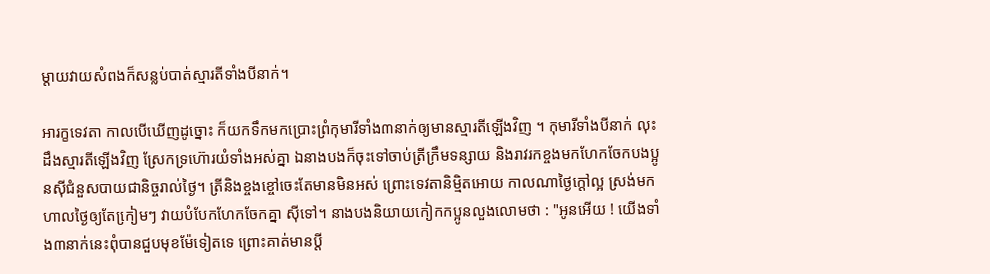ម្តាយវាយសំពងក៏សន្លប់បាត់ស្មារតីទាំងបីនាក់។

អារក្ខទេវតា កាលបើឃើញដូច្នោះ ក៏យកទឹកមកប្រោះព្រំកុមារីទាំង៣នាក់ឲ្យមានស្មារតីឡើងវិញ ។ កុមារីទាំងបីនាក់ លុះដឹងស្មារតីឡើងវិញ ស្រែកទ្រហ៊ោរយំទាំងអស់គ្នា ឯនាងបងក៏ចុះទៅចាប់ត្រីក្រឹមទន្សាយ និងរាវរកខ្ចងមកហែកចែកបងប្អូនស៊ីជំនួសបាយជានិច្ចរាល់ថៃ្ង។ ត្រីនិងខ្ចងខ្ចៅចេះតែមានមិនអស់ ព្រោះទេវតានិម្មិតអោយ កាលណាថៃ្ងក្តៅល្អ ស្រង់មកហាលថៃ្ងឲ្យតែកៀ្រមៗ វាយបំបែកហែកចែកគ្នា ស៊ីទៅ។ នាងបងនិយាយកៀកកប្អូនលួងលោមថា : "អូនអើយ ! យើងទាំង៣នាក់នេះពុំបានជួបមុខម៉ែទៀតទេ ព្រោះគាត់មានប្តី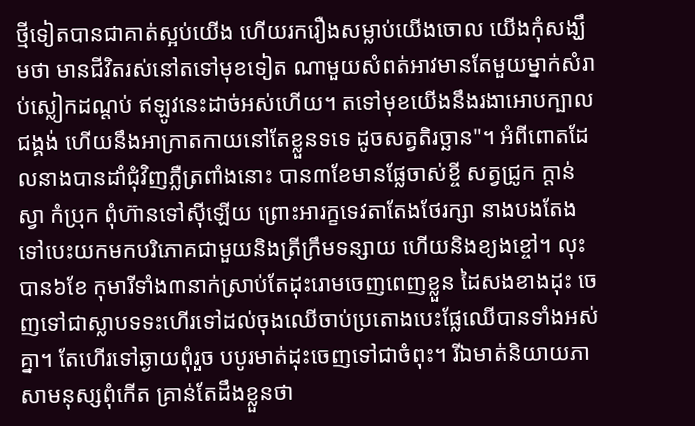ថ្មីទៀតបានជាគាត់ស្អប់យើង ហើយរករឿងសម្លាប់យើងចោល យើងកុំសង្ឃឹមថា មានជីវិតរស់នៅតទៅមុខទៀត ណាមួយសំពត់អាវមានតែមួយម្នាក់សំរាប់ស្លៀកដណ្តប់ ឥឡូវនេះដាច់អស់ហើយ។ តទៅមុខយើងនឹងរងាអោបក្បាលជង្គង់ ហើយនឹងអាក្រាតកាយនៅតែខ្លួនទទេ ដូចសត្វតិរច្ឆាន"។ អំពីពោតដែលនាងបានដាំជុំវិញភ្លឺត្រពាំងនោះ បាន៣ខែមានផែ្លចាស់ខ្ចី សត្វជ្រូក ក្តាន់ ស្វា កំប្រុក ពុំហ៊ានទៅស៊ីឡើយ ព្រោះអារក្ខទេវតាតែងថែរក្សា នាងបងតែងទៅបេះយកមកបរិភោគជាមួយនិងត្រីក្រឹមទន្សាយ ហើយនិងខ្យងខ្ចៅ។ លុះបាន៦ខែ កុមារីទាំង៣នាក់ស្រាប់តែដុះរោមចេញពេញខ្លួន ដៃសងខាងដុះ ចេញទៅជាស្លាបទទះហើរទៅដល់ចុងឈើចាប់ប្រតោងបេះផែ្លឈើបានទាំងអស់គ្នា។ តែហើរទៅឆ្ងាយពុំរួច បបូរមាត់ដុះចេញទៅជាចំពុះ។ រីឯមាត់និយាយភាសាមនុស្សពុំកើត គ្រាន់តែដឹងខ្លួនថា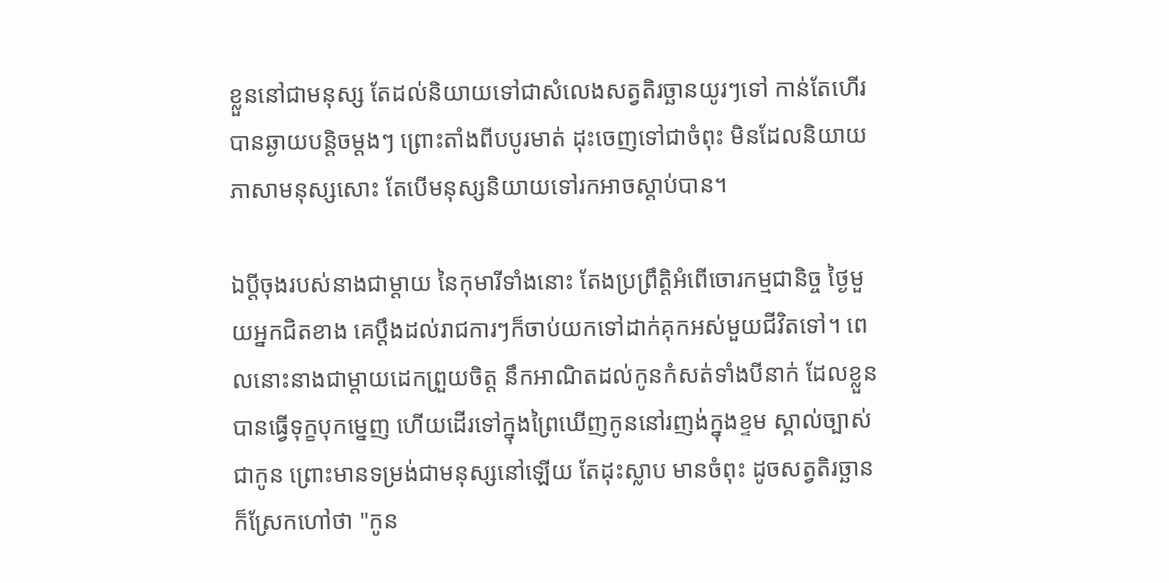ខ្លួននៅជាមនុស្ស តែដល់និយាយទៅជាសំលេងសត្វតិរច្ឆានយូរៗទៅ កាន់តែហើរបានឆ្ងាយបន្តិចម្តងៗ ព្រោះតាំងពីបបូរមាត់ ដុះចេញទៅជាចំពុះ មិនដែលនិយាយភាសាមនុស្សសោះ តែបើមនុស្សនិយាយទៅរកអាចស្តាប់បាន។

ឯប្តីចុងរបស់នាងជាម្តាយ នៃកុមារីទាំងនោះ តែងប្រព្រឹត្តិអំពើចោរកម្មជានិច្ច ថៃ្ងមួយអ្នកជិតខាង គេប្តឹងដល់រាជការៗក៏ចាប់យកទៅដាក់គុកអស់មួយជីវិតទៅ។ ពេលនោះនាងជាម្តាយដេកព្រួយចិត្ត នឹកអាណិតដល់កូនកំសត់ទាំងបីនាក់ ដែលខ្លួនបានធ្វើទុក្ខបុកមេ្នញ ហើយដើរទៅក្នុងព្រៃឃើញកូននៅរញង់ក្នុងខ្ទម ស្គាល់ច្បាស់ជាកូន ព្រោះមានទម្រង់ជាមនុស្សនៅឡើយ តែដុះស្លាប មានចំពុះ ដូចសត្វតិរច្ឆាន ក៏ស្រែកហៅថា "កូន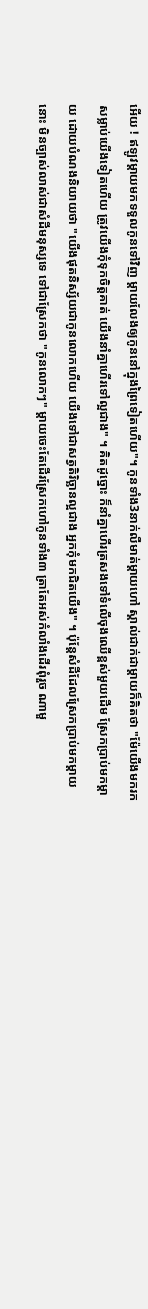អើយ ! ឥឡូវម្តាយមកទទួលកូនទៅវិញ ម្តាយលែងឲ្យកូននៅក្នុងព្រៃទៀតហើយ"។ កូនទាំង3នាក់លឺមាត់ម្តាយហៅ ស្គាល់ជាក់ជាម្តាយក៏គិតថា "ម៉ែយើងមករកសម្លាប់យើងទៀតហើយ ត្រូវយើងកុំទុកចិត្តគាត់ យើងនាំគ្នាហើរទៅល្អជាង" ។ គិតដូច្នោះ ក៏នាំគ្នាហើរត្រសងទៅទំលើចុងឈើខ្ពស់មួយដើម ស្រែកប្រាប់មកម្តាយ ដោយបំណងនិយាយថា "យើងផុតនិស្ស័យជាកូនលោកហើយ យើងទៅជាសត្វតិរិច្ឆានល្អជាង អ្នកកុំមកជិតយើង" ។ ប៉ុនែ្តសំដីដែលស្រែកប្រាប់មកម្តាយនោះ មិនច្បាស់លាស់ជាសំដីមនុស្សទេ ទៅជាស្រែកថា "កូនលោកៗ" ម្តាយចេះតែដើរស្រែកហៅកូនទាំង៣ ត្រាតែអស់កំលាំងដើរពុំរួច ណាមួ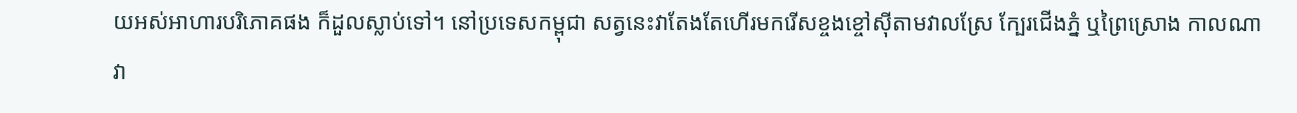យអស់អាហារបរិភោគផង ក៏ដួលស្លាប់ទៅ។ នៅប្រទេសកម្ពុជា សត្វនេះវាតែងតែហើរមករើសខ្ចងខ្ចៅស៊ីតាមវាលស្រែ កែ្បរជើងភ្នំ ឬព្រៃស្រោង កាលណាវា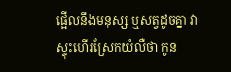ផ្អើលនឹងមនុស្ស ឬសត្វដូចគ្នា វាស្ទុះហើរស្រែកយំលឺថា កូន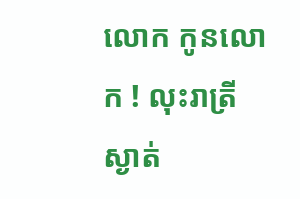លោក កូនលោក ! លុះរាត្រីស្ងាត់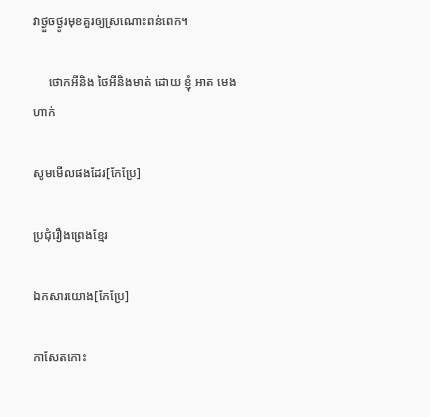វាថ្ងួចថ្ងូរមុខគួរឲ្យស្រណោះពន់ពេក។

     ថោកអីនិង ថៃអីនិងមាត់ ដោយ ខ្ញុំ អាត មេងហាក់

សូមមើលផងដែរ[កែប្រែ]

ប្រជុំរឿងព្រេងខ្មែរ

ឯកសារយោង[កែប្រែ]

កាសែតកោះ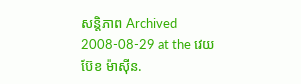សន្តិភាព Archived 2008-08-29 at the វេយប៊ែខ ម៉ាស៊ីន.